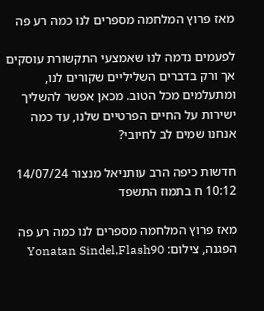מאז פרוץ המלחמה מספרים לנו כמה רע פה

לפעמים נדמה לנו שאמצעי התקשורת עוסקים אך ורק בדברים השליליים שקורים לנו, ומתעלמים מכל הטוב. מכאן אפשר להשליך ישירות על החיים הפרטיים שלנו, עד כמה אנחנו שמים לב לחיובי?

חדשות כיפה הרב עותניאל מנצור 14/07/24 10:12 ח בתמוז התשפד

מאז פרוץ המלחמה מספרים לנו כמה רע פה
הפגנה, צילום: Yonatan Sindel,Flash90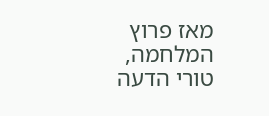מאז פרוץ המלחמה, טורי הדעה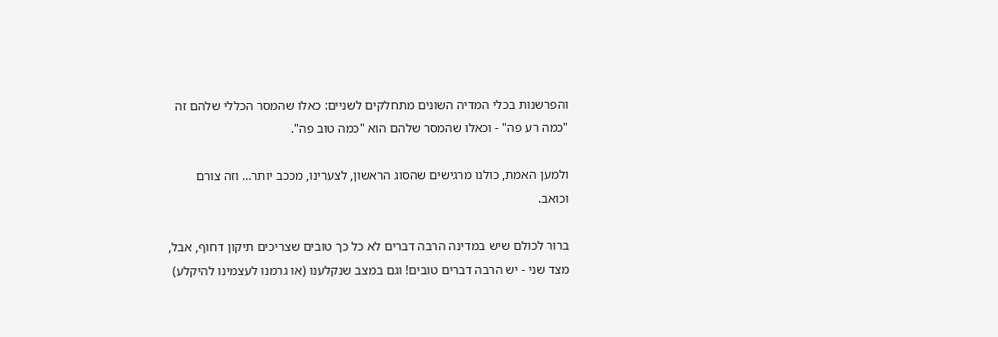והפרשנות בכלי המדיה השונים מתחלקים לשניים: כאלו שהמסר הכללי שלהם זה "כמה רע פה" - וכאלו שהמסר שלהם הוא "כמה טוב פה".

ולמען האמת, כולנו מרגישים שהסוג הראשון, לצערינו, מככב יותר… וזה צורם וכואב.

ברור לכולם שיש במדינה הרבה דברים לא כל כך טובים שצריכים תיקון דחוף, אבל, מצד שני - יש הרבה דברים טובים! וגם במצב שנקלענו (או גרמנו לעצמינו להיקלע)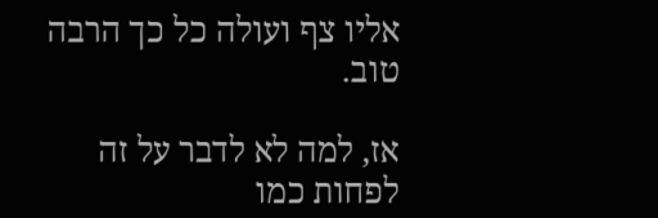אליו צף ועולה כל כך הרבה טוב.

אז, למה לא לדבר על זה לפחות כמו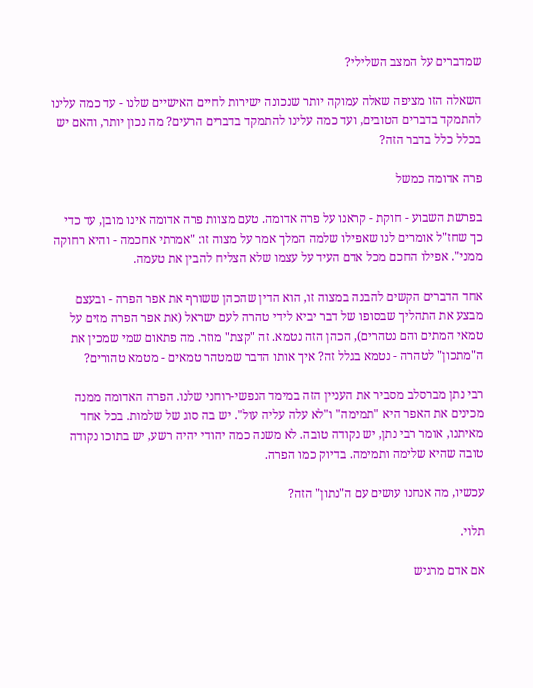שמדברים על המצב השלילי?

השאלה הזו מציפה שאלה עמוקה יותר שנכונה ישירות לחיים האישיים שלנו - עד כמה עלינו להתמקד בדברים הטובים, ועד כמה עלינו להתמקד בדברים הרעים? מה נכון יותר, והאם יש בכלל כלל בדבר הזה?

פרה אדומה כמשל

בפרשת השבוע - חוקת - קראנו על פרה אדומה. טעם מצוות פרה אדומה אינו מובן, עד כדי כך שחז"ל אומרים לנו שאפילו שלמה המלך אמר על מצוה זו: "אמרתי אחכמה - והיא רחוקה ממני". אפילו החכם מכל אדם העיד על עצמו שלא הצליח להבין את טעמה.

אחד הדברים הקשים להבנה במצוה זו, הוא הדין שהכהן ששורף את אפר הפרה - ובעצם מבצע את התהליך שבסופו של דבר יביא לידי טהרה לעם ישראל (את אפר הפרה מזים על טמאי המתים והם נטהרים), הכהן הזה נטמא. זה "קצת" מוזר. מה פתאום שמי שמכין את ה"מתכון" לטהרה - נטמא בגלל זה? איך אותו הדבר שמטהר טמאים - מטמא טהורים?

רבי נתן מברסלב מסביר את העניין הזה במימד הנפשי-רוחני שלנו. הפרה האדומה ממנה מכינים את האפר היא "תמימה" ו"לא עלה עליה עול". יש בה סוג של שלמות. בכל אחד מאיתנו, אומר רבי נתן, יש נקודה טובה. לא משנה כמה יהודי יהיה רשע, יש בתוכו נקודה טובה שהיא שלימה ותמימה. בדיוק כמו הפרה.

עכשיו, מה אנחנו עושים עם ה"נתון" הזה?

תלוי.

אם אדם מרגיש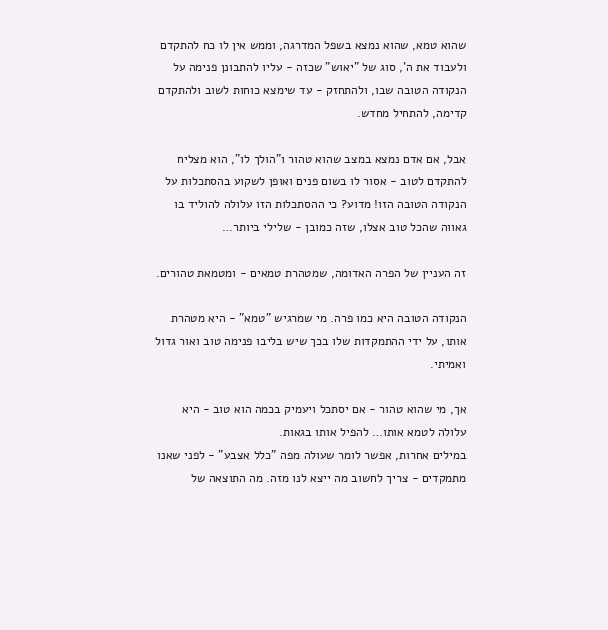שהוא טמא, שהוא נמצא בשפל המדרגה, וממש אין לו כח להתקדם ולעבוד את ה', סוג של "יאוש" שכזה - עליו להתבונן פנימה על הנקודה הטובה שבו, ולהתחזק - עד שימצא כוחות לשוב ולהתקדם קדימה, להתחיל מחדש.

אבל, אם אדם נמצא במצב שהוא טהור ו"הולך לו", הוא מצליח להתקדם לטוב - אסור לו בשום פנים ואופן לשקוע בהסתכלות על הנקודה הטובה הזו! מדוע? כי ההסתכלות הזו עלולה להוליד בו גאווה שהכל טוב אצלו, שזה כמובן - שלילי ביותר…

זה העניין של הפרה האדומה, שמטהרת טמאים - ומטמאת טהורים.

הנקודה הטובה היא כמו פרה. מי שמרגיש "טמא" - היא מטהרת אותו, על ידי ההתמקדות שלו בכך שיש בליבו פנימה טוב ואור גדול ואמיתי.

אך, מי שהוא טהור - אם יסתכל ויעמיק בכמה הוא טוב - היא עלולה לטמא אותו… להפיל אותו בגאות.
במילים אחרות, אפשר לומר שעולה מפה "כלל אצבע" - לפני שאנו מתמקדים - צריך לחשוב מה ייצא לנו מזה. מה התוצאה של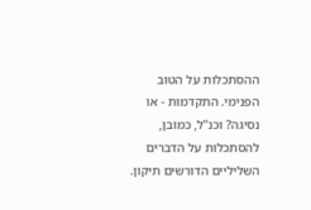ההסתכלות על הטוב הפנימי. התקדמות - או נסיגה? וכנ"ל, כמובן, להסתכלות על הדברים השליליים הדורשים תיקון.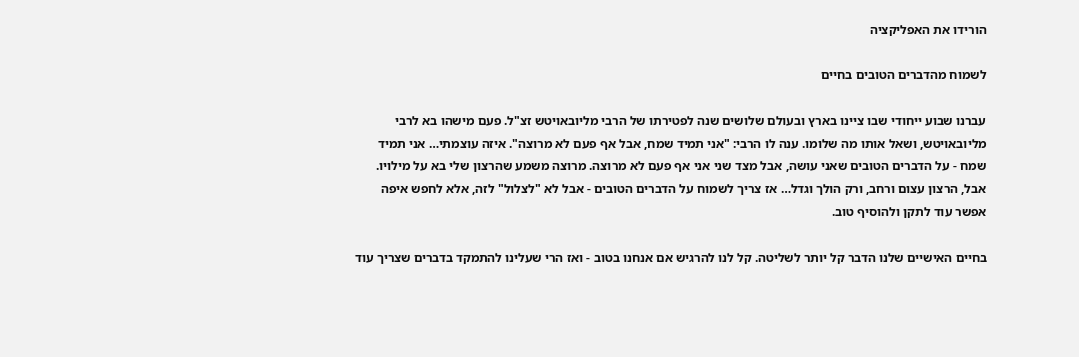הורידו את האפליקציה

לשמוח מהדברים הטובים בחיים

עברנו שבוע ייחודי שבו ציינו בארץ ובעולם שלושים שנה לפטירתו של הרבי מליובאויטש זצ"ל. פעם מישהו בא לרבי מליובאויטש, ושאל אותו מה שלומו. ענה לו הרבי: "אני תמיד שמח, אבל אף פעם לא מרוצה". איזה עוצמתי… אני תמיד שמח - על הדברים הטובים שאני עושה, אבל מצד שני אני אף פעם לא מרוצה. מרוצה משמע שהרצון שלי בא על מילויו. אבל, הרצון עצום ורחב, ורק הולך וגדל… אז צריך לשמוח על הדברים הטובים - אבל לא "לצלול" לזה, אלא לחפש איפה אפשר עוד לתקן ולהוסיף טוב.

בחיים האישיים שלנו הדבר קל יותר לשליטה. קל לנו להרגיש אם אנחנו בטוב - ואז הרי שעלינו להתמקד בדברים שצריך עוד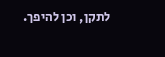לתקן, וכן להיפך.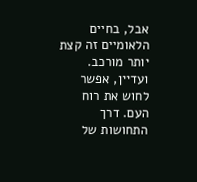אבל, בחיים הלאומיים זה קצת יותר מורכב. ועדיין, אפשר לחוש את רוח העם. דרך התחושות של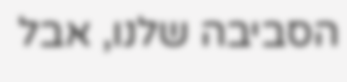הסביבה שלנו, אבל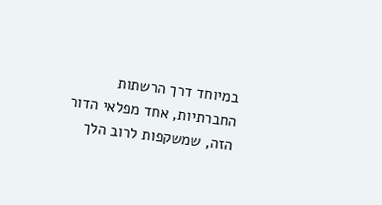במיוחד דרך הרשתות החברתיות, אחד מפלאי הדור הזה, שמשקפות לרוב הלך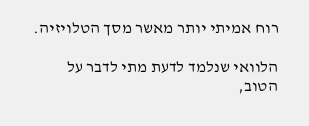רוח אמיתי יותר מאשר מסך הטלויזיה.

הלוואי שנלמד לדעת מתי לדבר על הטוב,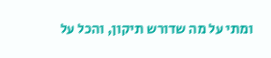ומתי על מה שדורש תיקון, והכל על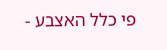פי כלל האצבע -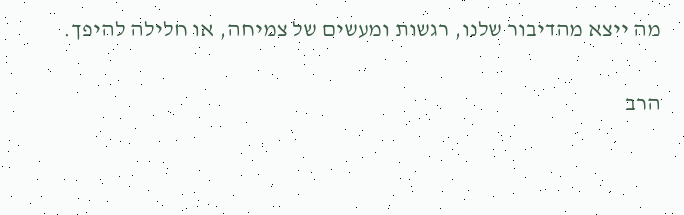מה ייצא מהדיבור שלנו, רגשות ומעשים של צמיחה, או חלילה להיפך.

הרב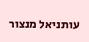עותניאל מנצור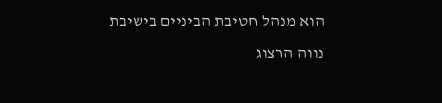הוא מנהל חטיבת הביניים בישיבת נווה הרצוג